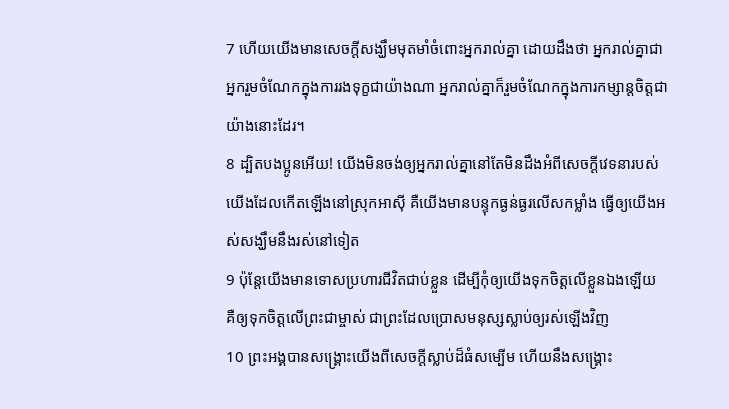7 ហើយយើងមានសេចក្ដីសង្ឃឹមមុតមាំចំពោះអ្នករាល់គ្នា ដោយដឹងថា អ្នករាល់គ្នាជាអ្នករួមចំណែកក្នុងការរងទុក្ខជាយ៉ាងណា អ្នករាល់គ្នាក៏រួមចំណែកក្នុងការកម្សាន្ដចិត្ដជាយ៉ាងនោះដែរ។
8 ដ្បិតបងប្អូនអើយ! យើងមិនចង់ឲ្យអ្នករាល់គ្នានៅតែមិនដឹងអំពីសេចក្ដីវេទនារបស់យើងដែលកើតឡើងនៅស្រុកអាស៊ី គឺយើងមានបន្ទុកធ្ងន់ធ្ងរលើសកម្លាំង ធ្វើឲ្យយើងអស់សង្ឃឹមនឹងរស់នៅទៀត
9 ប៉ុន្ដែយើងមានទោសប្រហារជីវិតជាប់ខ្លួន ដើម្បីកុំឲ្យយើងទុកចិត្តលើខ្លួនឯងឡើយ គឺឲ្យទុកចិត្តលើព្រះជាម្ចាស់ ជាព្រះដែលប្រោសមនុស្សស្លាប់ឲ្យរស់ឡើងវិញ
10 ព្រះអង្គបានសង្គ្រោះយើងពីសេចក្ដីស្លាប់ដ៏ធំសម្បើម ហើយនឹងសង្គ្រោះ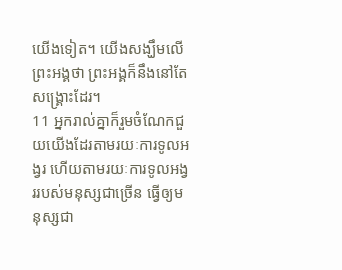យើងទៀត។ យើងសង្ឃឹមលើព្រះអង្គថា ព្រះអង្គក៏នឹងនៅតែសង្គ្រោះដែរ។
11 អ្នករាល់គ្នាក៏រួមចំណែកជួយយើងដែរតាមរយៈការទូលអង្វរ ហើយតាមរយៈការទូលអង្វររបស់មនុស្សជាច្រើន ធ្វើឲ្យមនុស្សជា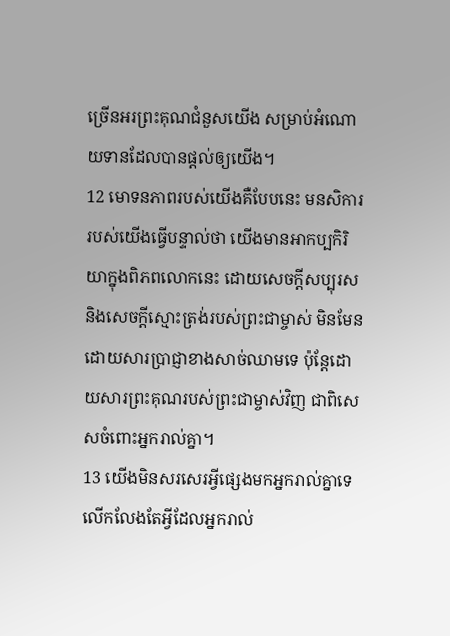ច្រើនអរព្រះគុណជំនួសយើង សម្រាប់អំណោយទានដែលបានផ្ដល់ឲ្យយើង។
12 មោទនភាពរបស់យើងគឺបែបនេះ មនសិការរបស់យើងធ្វើបន្ទាល់ថា យើងមានអាកប្បកិរិយាក្នុងពិភពលោកនេះ ដោយសេចក្ដីសប្បុរស និងសេចក្ដីស្មោះត្រង់របស់ព្រះជាម្ចាស់ មិនមែនដោយសារប្រាជ្ញាខាងសាច់ឈាមទេ ប៉ុន្ដែដោយសារព្រះគុណរបស់ព្រះជាម្ចាស់វិញ ជាពិសេសចំពោះអ្នករាល់គ្នា។
13 យើងមិនសរសេរអ្វីផ្សេងមកអ្នករាល់គ្នាទេ លើកលែងតែអ្វីដែលអ្នករាល់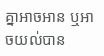គ្នាអាចអាន ឬអាចយល់បាន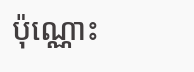ប៉ុណ្ណោះ